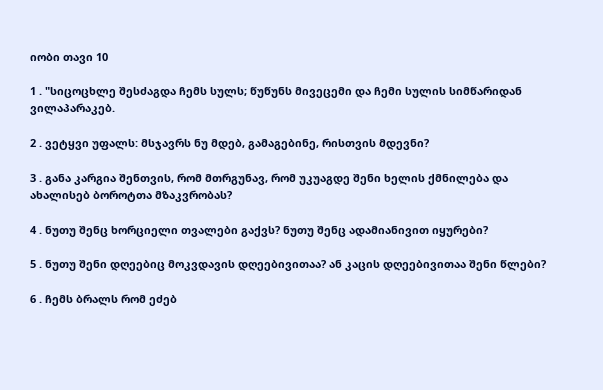იობი თავი 10

1 . "სიცოცხლე შესძაგდა ჩემს სულს; წუწუნს მივეცემი და ჩემი სულის სიმწარიდან ვილაპარაკებ.

2 . ვეტყვი უფალს: მსჯავრს ნუ მდებ, გამაგებინე, რისთვის მდევნი?

3 . განა კარგია შენთვის, რომ მთრგუნავ, რომ უკუაგდე შენი ხელის ქმნილება და ახალისებ ბოროტთა მზაკვრობას?

4 . ნუთუ შენც ხორციელი თვალები გაქვს? ნუთუ შენც ადამიანივით იყურები?

5 . ნუთუ შენი დღეებიც მოკვდავის დღეებივითაა? ან კაცის დღეებივითაა შენი წლები?

6 . ჩემს ბრალს რომ ეძებ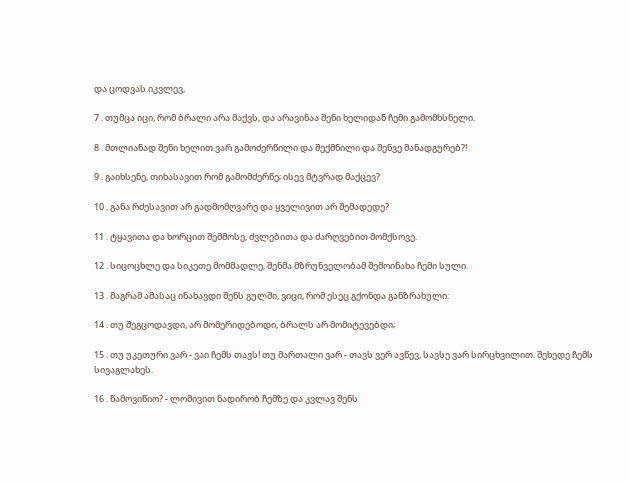და ცოდვას იკვლევ,

7 . თუმცა იცი, რომ ბრალი არა მაქვს, და არავინაა შენი ხელიდან ჩემი გამომხსნელი.

8 . მთლიანად შენი ხელით ვარ გამოძერწილი და შექმნილი და შენვე მანადგურებ?!

9 . გაიხსენე, თიხასავით რომ გამომძერწე; ისევ მტვრად მაქცევ?

10 . განა რძესავით არ გადმომღვარე და ყველივით არ შემადედე?

11 . ტყავითა და ხორცით შემმოსე, ძვლებითა და ძარღვებით მომქსოვე.

12 . სიცოცხლე და სიკეთე მომმადლე, შენმა მზრუნველობამ შემოინახა ჩემი სული.

13 . მაგრამ ამასაც ინახავდი შენს გულში, ვიცი, რომ ესეც გქონდა განზრახული:

14 . თუ შეგცოდავდი, არ მომერიდებოდი, ბრალს არ მომიტევებდი;

15 . თუ უკეთური ვარ - ვაი ჩემს თავს! თუ მართალი ვარ - თავს ვერ ავწევ, სავსე ვარ სირცხვილით. შეხედე ჩემს სივაგლახეს.

16 . წამოვიწიო? - ლომივით ნადირობ ჩემზე და კვლავ შენს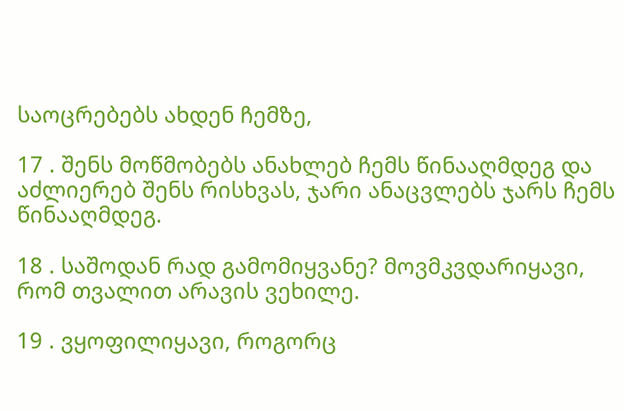საოცრებებს ახდენ ჩემზე,

17 . შენს მოწმობებს ანახლებ ჩემს წინააღმდეგ და აძლიერებ შენს რისხვას, ჯარი ანაცვლებს ჯარს ჩემს წინააღმდეგ.

18 . საშოდან რად გამომიყვანე? მოვმკვდარიყავი, რომ თვალით არავის ვეხილე.

19 . ვყოფილიყავი, როგორც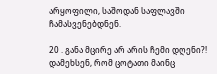არყოფილი, საშოდან საფლავში ჩამასვენებდნენ.

20 . განა მცირე არ არის ჩემი დღენი?! დამეხსენ, რომ ცოტათი მაინც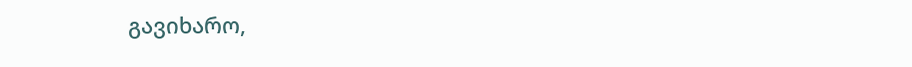გავიხარო,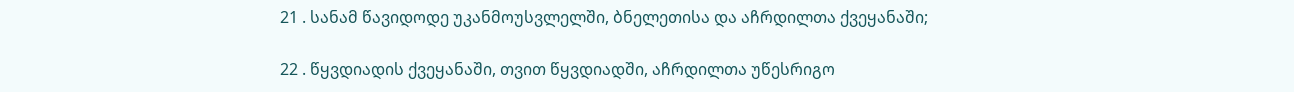21 . სანამ წავიდოდე უკანმოუსვლელში, ბნელეთისა და აჩრდილთა ქვეყანაში;

22 . წყვდიადის ქვეყანაში, თვით წყვდიადში, აჩრდილთა უწესრიგო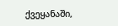ქვეყანაში,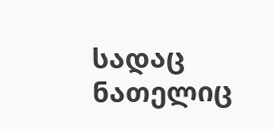სადაც ნათელიც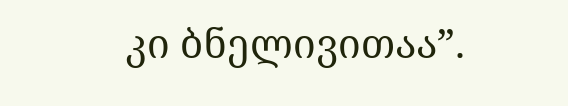კი ბნელივითაა”.